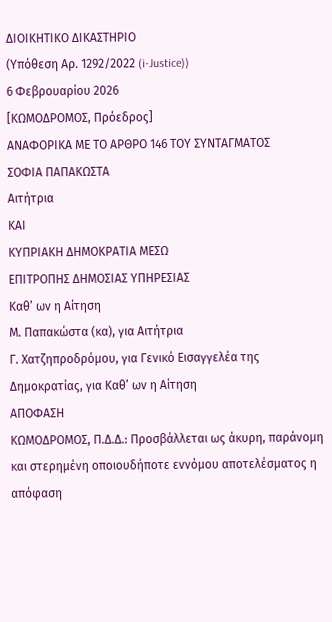ΔΙΟΙΚΗΤΙΚΟ ΔΙΚΑΣΤΗΡΙΟ
(Υπόθεση Αρ. 1292/2022 (i-Justice))
6 Φεβρουαρίου 2026
[ΚΩΜΟΔΡΟΜΟΣ, Πρόεδρος]
ΑΝΑΦΟΡΙΚΑ ΜΕ ΤΟ ΑΡΘΡΟ 146 ΤΟΥ ΣΥΝΤΑΓΜΑΤΟΣ
ΣΟΦΙΑ ΠΑΠΑΚΩΣΤΑ
Αιτήτρια
ΚΑΙ
ΚΥΠΡΙΑΚΗ ΔΗΜΟΚΡΑΤΙΑ ΜΕΣΩ
ΕΠΙΤΡΟΠΗΣ ΔΗΜΟΣΙΑΣ ΥΠΗΡΕΣΙΑΣ
Καθ’ ων η Αίτηση
Μ. Παπακώστα (κα), για Αιτήτρια
Γ. Χατζηπροδρόμου, για Γενικό Εισαγγελέα της Δημοκρατίας, για Καθ’ ων η Αίτηση
ΑΠΟΦΑΣΗ
ΚΩΜΟΔΡΟΜΟΣ, Π.Δ.Δ.: Προσβάλλεται ως άκυρη, παράνομη και στερημένη οποιουδήποτε εννόμου αποτελέσματος η απόφαση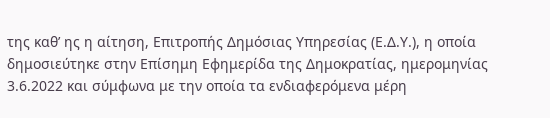της καθ’ ης η αίτηση, Επιτροπής Δημόσιας Υπηρεσίας (Ε.Δ.Υ.), η οποία δημοσιεύτηκε στην Επίσημη Εφημερίδα της Δημοκρατίας, ημερομηνίας 3.6.2022 και σύμφωνα με την οποία τα ενδιαφερόμενα μέρη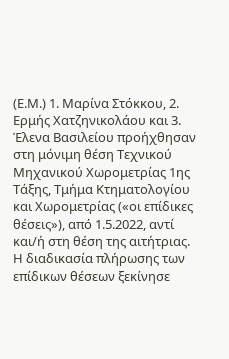(Ε.Μ.) 1. Μαρίνα Στόκκου, 2. Ερμής Χατζηνικολάου και 3. Έλενα Βασιλείου προήχθησαν στη μόνιμη θέση Τεχνικού Μηχανικού Χωρομετρίας 1ης Τάξης, Τμήμα Κτηματολογίου και Χωρομετρίας («οι επίδικες θέσεις»), από 1.5.2022, αντί και/ή στη θέση της αιτήτριας.
Η διαδικασία πλήρωσης των επίδικων θέσεων ξεκίνησε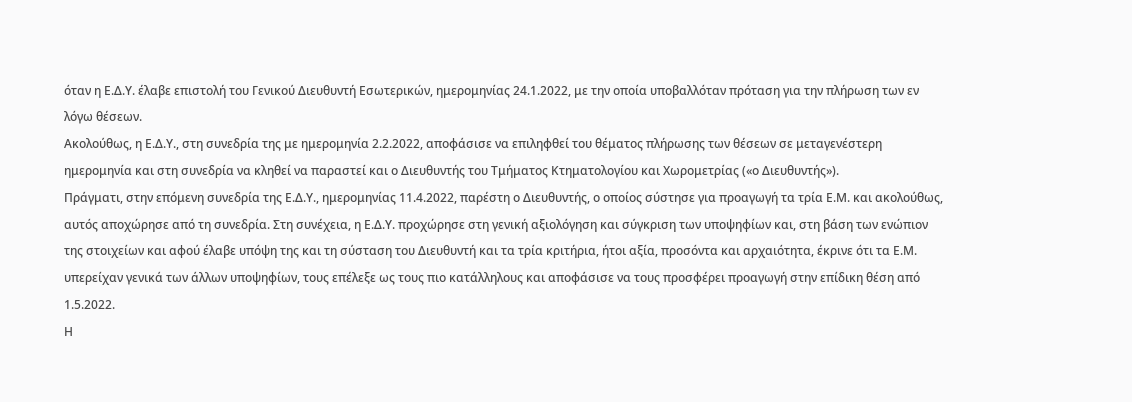όταν η Ε.Δ.Υ. έλαβε επιστολή του Γενικού Διευθυντή Εσωτερικών, ημερομηνίας 24.1.2022, με την οποία υποβαλλόταν πρόταση για την πλήρωση των εν λόγω θέσεων.
Ακολούθως, η Ε.Δ.Υ., στη συνεδρία της με ημερομηνία 2.2.2022, αποφάσισε να επιληφθεί του θέματος πλήρωσης των θέσεων σε μεταγενέστερη ημερομηνία και στη συνεδρία να κληθεί να παραστεί και ο Διευθυντής του Τμήματος Κτηματολογίου και Χωρομετρίας («ο Διευθυντής»).
Πράγματι, στην επόμενη συνεδρία της Ε.Δ.Υ., ημερομηνίας 11.4.2022, παρέστη ο Διευθυντής, ο οποίος σύστησε για προαγωγή τα τρία Ε.Μ. και ακολούθως, αυτός αποχώρησε από τη συνεδρία. Στη συνέχεια, η Ε.Δ.Υ. προχώρησε στη γενική αξιολόγηση και σύγκριση των υποψηφίων και, στη βάση των ενώπιον της στοιχείων και αφού έλαβε υπόψη της και τη σύσταση του Διευθυντή και τα τρία κριτήρια, ήτοι αξία, προσόντα και αρχαιότητα, έκρινε ότι τα Ε.Μ. υπερείχαν γενικά των άλλων υποψηφίων, τους επέλεξε ως τους πιο κατάλληλους και αποφάσισε να τους προσφέρει προαγωγή στην επίδικη θέση από 1.5.2022.
Η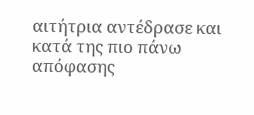αιτήτρια αντέδρασε και κατά της πιο πάνω απόφασης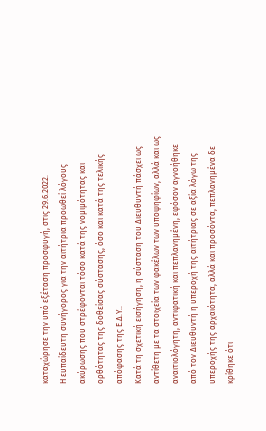καταχώρησε την υπό εξέταση προσφυγή, στις 29.6.2022.
Η ευπαίδευτη συνήγορος για την αιτήτρια προωθεί λόγους ακύρωσης που στρέφονται τόσο κατά της νομιμότητας και ορθότητας της δοθείσας σύστασης, όσο και κατά της τελικής απόφασης της Ε.Δ.Υ..
Κατά τη σχετική εισήγηση, η σύσταση του Διευθυντή πάσχει ως αντίθετη με τα στοιχεία των φακέλων των υποψηφίων, αλλά και ως αναιτιολόγητη, αντιφατική και πεπλανημένη, εφόσον αγνοήθηκε από τον Διευθυντή η υπεροχή της αιτήτριας σε αξία λόγω της υπεροχής της αρχαιότητα, αλλά και προσόντα, πεπλανημένα δε κρίθηκε ότι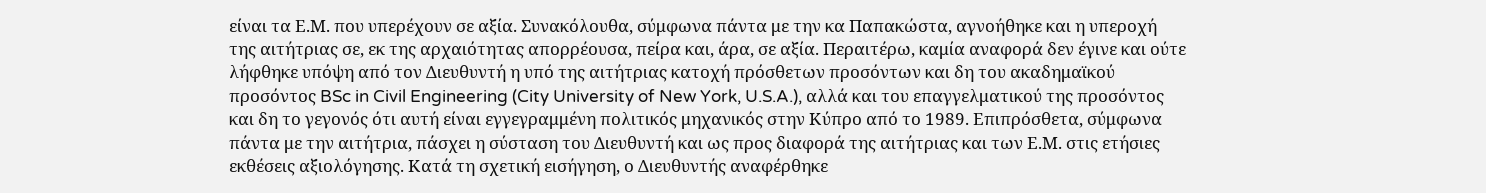είναι τα Ε.Μ. που υπερέχουν σε αξία. Συνακόλουθα, σύμφωνα πάντα με την κα Παπακώστα, αγνοήθηκε και η υπεροχή της αιτήτριας σε, εκ της αρχαιότητας απορρέουσα, πείρα και, άρα, σε αξία. Περαιτέρω, καμία αναφορά δεν έγινε και ούτε λήφθηκε υπόψη από τον Διευθυντή η υπό της αιτήτριας κατοχή πρόσθετων προσόντων και δη του ακαδημαϊκού προσόντος BSc in Civil Engineering (City University of New York, U.S.A.), αλλά και του επαγγελματικού της προσόντος και δη το γεγονός ότι αυτή είναι εγγεγραμμένη πολιτικός μηχανικός στην Κύπρο από το 1989. Επιπρόσθετα, σύμφωνα πάντα με την αιτήτρια, πάσχει η σύσταση του Διευθυντή και ως προς διαφορά της αιτήτριας και των Ε.Μ. στις ετήσιες εκθέσεις αξιολόγησης. Κατά τη σχετική εισήγηση, ο Διευθυντής αναφέρθηκε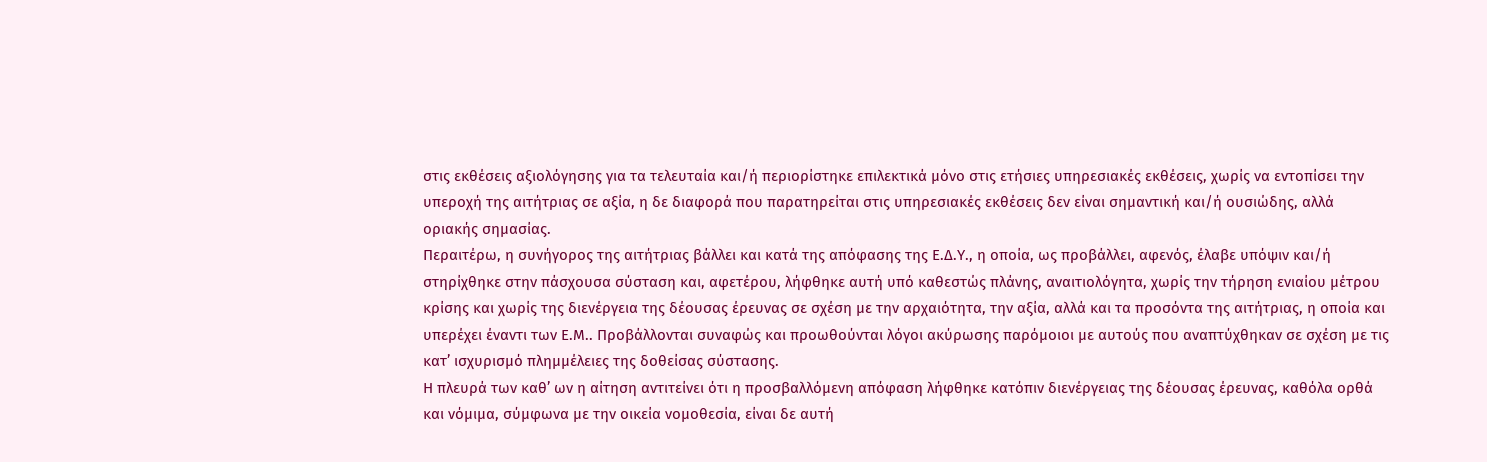στις εκθέσεις αξιολόγησης για τα τελευταία και/ή περιορίστηκε επιλεκτικά μόνο στις ετήσιες υπηρεσιακές εκθέσεις, χωρίς να εντοπίσει την υπεροχή της αιτήτριας σε αξία, η δε διαφορά που παρατηρείται στις υπηρεσιακές εκθέσεις δεν είναι σημαντική και/ή ουσιώδης, αλλά οριακής σημασίας.
Περαιτέρω, η συνήγορος της αιτήτριας βάλλει και κατά της απόφασης της Ε.Δ.Υ., η οποία, ως προβάλλει, αφενός, έλαβε υπόψιν και/ή στηρίχθηκε στην πάσχουσα σύσταση και, αφετέρου, λήφθηκε αυτή υπό καθεστώς πλάνης, αναιτιολόγητα, χωρίς την τήρηση ενιαίου μέτρου κρίσης και χωρίς της διενέργεια της δέουσας έρευνας σε σχέση με την αρχαιότητα, την αξία, αλλά και τα προσόντα της αιτήτριας, η οποία και υπερέχει έναντι των Ε.Μ.. Προβάλλονται συναφώς και προωθούνται λόγοι ακύρωσης παρόμοιοι με αυτούς που αναπτύχθηκαν σε σχέση με τις κατ’ ισχυρισμό πλημμέλειες της δοθείσας σύστασης.
Η πλευρά των καθ’ ων η αίτηση αντιτείνει ότι η προσβαλλόμενη απόφαση λήφθηκε κατόπιν διενέργειας της δέουσας έρευνας, καθόλα ορθά και νόμιμα, σύμφωνα με την οικεία νομοθεσία, είναι δε αυτή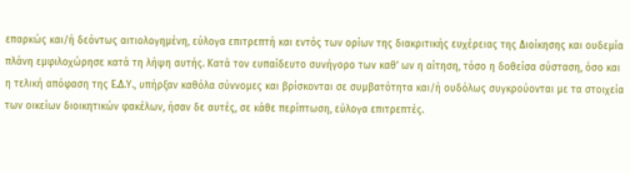επαρκώς και/ή δεόντως αιτιολογημένη, εύλογα επιτρεπτή και εντός των ορίων της διακριτικής ευχέρειας της Διοίκησης και ουδεμία πλάνη εμφιλοχώρησε κατά τη λήψη αυτής. Κατά τον ευπαίδευτο συνήγορο των καθ’ ων η αίτηση, τόσο η δοθείσα σύσταση, όσο και η τελική απόφαση της Ε.Δ.Υ., υπήρξαν καθόλα σύννομες και βρίσκονται σε συμβατότητα και/ή ουδόλως συγκρούονται με τα στοιχεία των οικείων διοικητικών φακέλων, ήσαν δε αυτές, σε κάθε περίπτωση, εύλογα επιτρεπτές.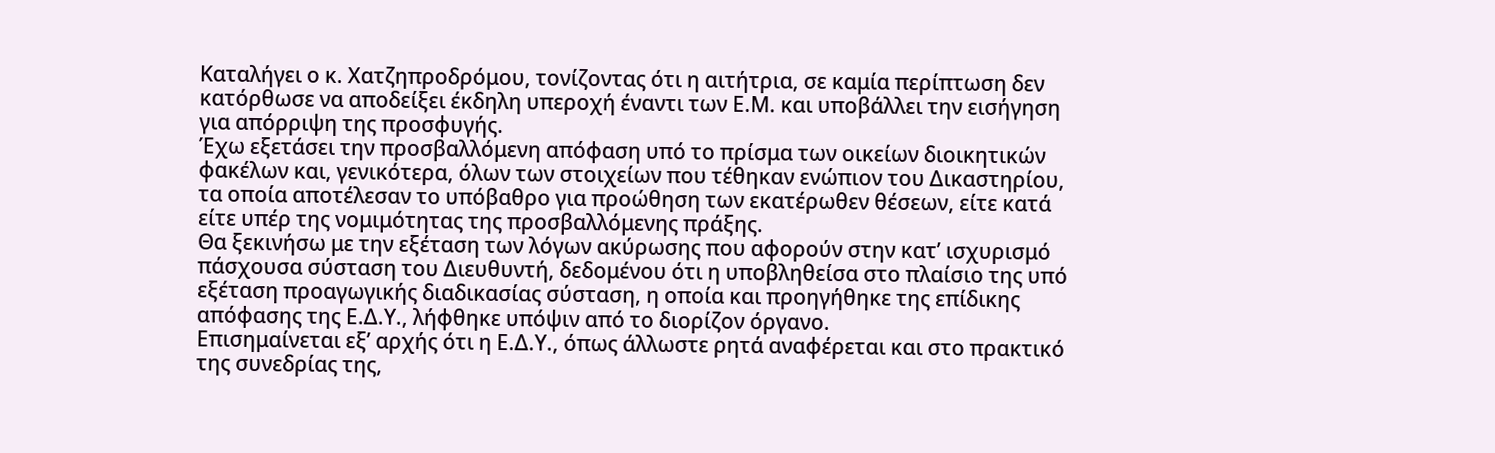Καταλήγει ο κ. Χατζηπροδρόμου, τονίζοντας ότι η αιτήτρια, σε καμία περίπτωση δεν κατόρθωσε να αποδείξει έκδηλη υπεροχή έναντι των Ε.Μ. και υποβάλλει την εισήγηση για απόρριψη της προσφυγής.
Έχω εξετάσει την προσβαλλόμενη απόφαση υπό το πρίσμα των οικείων διοικητικών φακέλων και, γενικότερα, όλων των στοιχείων που τέθηκαν ενώπιον του Δικαστηρίου, τα οποία αποτέλεσαν το υπόβαθρο για προώθηση των εκατέρωθεν θέσεων, είτε κατά είτε υπέρ της νομιμότητας της προσβαλλόμενης πράξης.
Θα ξεκινήσω με την εξέταση των λόγων ακύρωσης που αφορούν στην κατ’ ισχυρισμό πάσχουσα σύσταση του Διευθυντή, δεδομένου ότι η υποβληθείσα στο πλαίσιο της υπό εξέταση προαγωγικής διαδικασίας σύσταση, η οποία και προηγήθηκε της επίδικης απόφασης της Ε.Δ.Υ., λήφθηκε υπόψιν από το διορίζον όργανο.
Επισημαίνεται εξ’ αρχής ότι η Ε.Δ.Υ., όπως άλλωστε ρητά αναφέρεται και στο πρακτικό της συνεδρίας της,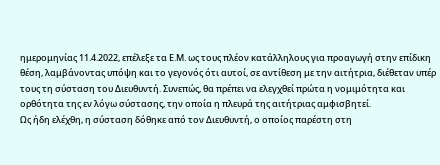ημερομηνίας 11.4.2022, επέλεξε τα Ε.Μ. ως τους πλέον κατάλληλους για προαγωγή στην επίδικη θέση, λαμβάνοντας υπόψη και το γεγονός ότι αυτοί, σε αντίθεση με την αιτήτρια, διέθεταν υπέρ τους τη σύσταση του Διευθυντή. Συνεπώς, θα πρέπει να ελεγχθεί πρώτα η νομιμότητα και ορθότητα της εν λόγω σύστασης, την οποία η πλευρά της αιτήτριας αμφισβητεί.
Ως ήδη ελέχθη, η σύσταση δόθηκε από τον Διευθυντή, ο οποίος παρέστη στη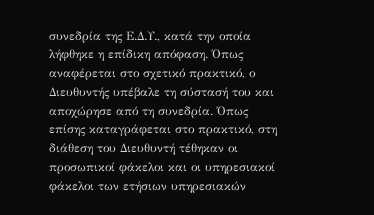συνεδρία της Ε.Δ.Υ., κατά την οποία λήφθηκε η επίδικη απόφαση. Όπως αναφέρεται στο σχετικό πρακτικό, ο Διευθυντής υπέβαλε τη σύστασή του και αποχώρησε από τη συνεδρία. Όπως επίσης καταγράφεται στο πρακτικό, στη διάθεση του Διευθυντή τέθηκαν οι προσωπικοί φάκελοι και οι υπηρεσιακοί φάκελοι των ετήσιων υπηρεσιακών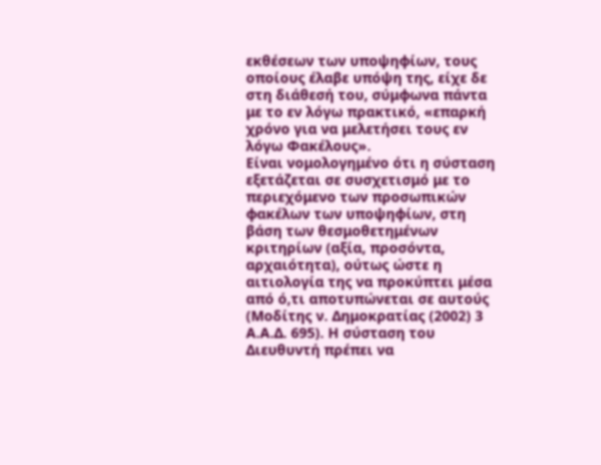εκθέσεων των υποψηφίων, τους οποίους έλαβε υπόψη της, είχε δε στη διάθεσή του, σύμφωνα πάντα με το εν λόγω πρακτικό, «επαρκή χρόνο για να μελετήσει τους εν λόγω Φακέλους».
Είναι νομολογημένο ότι η σύσταση εξετάζεται σε συσχετισμό με το περιεχόμενο των προσωπικών φακέλων των υποψηφίων, στη βάση των θεσμοθετημένων κριτηρίων (αξία, προσόντα, αρχαιότητα), ούτως ώστε η αιτιολογία της να προκύπτει μέσα από ό,τι αποτυπώνεται σε αυτούς (Μοδίτης ν. Δημοκρατίας (2002) 3 Α.Α.Δ. 695). Η σύσταση του Διευθυντή πρέπει να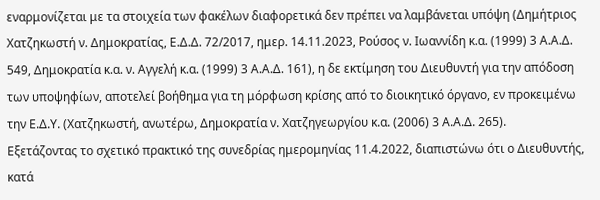εναρμονίζεται με τα στοιχεία των φακέλων διαφορετικά δεν πρέπει να λαμβάνεται υπόψη (Δημήτριος Χατζηκωστή ν. Δημοκρατίας, Ε.Δ.Δ. 72/2017, ημερ. 14.11.2023, Ρούσος ν. Ιωαννίδη κ.α. (1999) 3 Α.Α.Δ. 549, Δημοκρατία κ.α. ν. Αγγελή κ.α. (1999) 3 Α.Α.Δ. 161), η δε εκτίμηση του Διευθυντή για την απόδοση των υποψηφίων, αποτελεί βοήθημα για τη μόρφωση κρίσης από το διοικητικό όργανο, εν προκειμένω την Ε.Δ.Υ. (Χατζηκωστή, ανωτέρω, Δημοκρατία ν. Χατζηγεωργίου κ.α. (2006) 3 Α.Α.Δ. 265).
Εξετάζοντας το σχετικό πρακτικό της συνεδρίας ημερομηνίας 11.4.2022, διαπιστώνω ότι ο Διευθυντής, κατά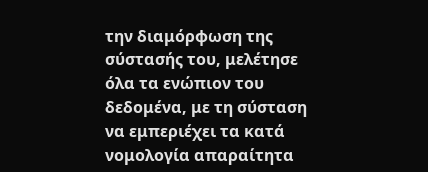την διαμόρφωση της σύστασής του, μελέτησε όλα τα ενώπιον του δεδομένα, με τη σύσταση να εμπεριέχει τα κατά νομολογία απαραίτητα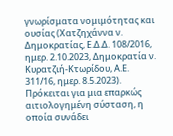γνωρίσματα νομιμότητας και ουσίας (Χατζηχάννα ν. Δημοκρατίας, Ε.Δ.Δ. 108/2016, ημερ. 2.10.2023, Δημοκρατία ν. Κυρατζιή-Κτωρίδου, Α.Ε. 311/16, ημερ. 8.5.2023). Πρόκειται για μια επαρκώς αιτιολογημένη σύσταση, η οποία συνάδει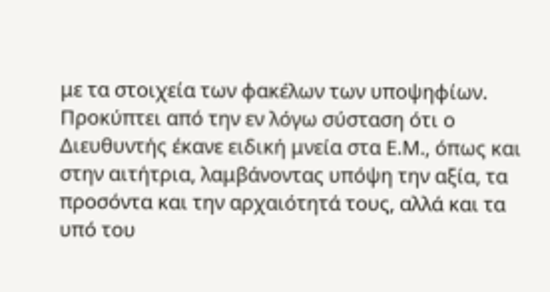με τα στοιχεία των φακέλων των υποψηφίων. Προκύπτει από την εν λόγω σύσταση ότι ο Διευθυντής έκανε ειδική μνεία στα Ε.Μ., όπως και στην αιτήτρια, λαμβάνοντας υπόψη την αξία, τα προσόντα και την αρχαιότητά τους, αλλά και τα υπό του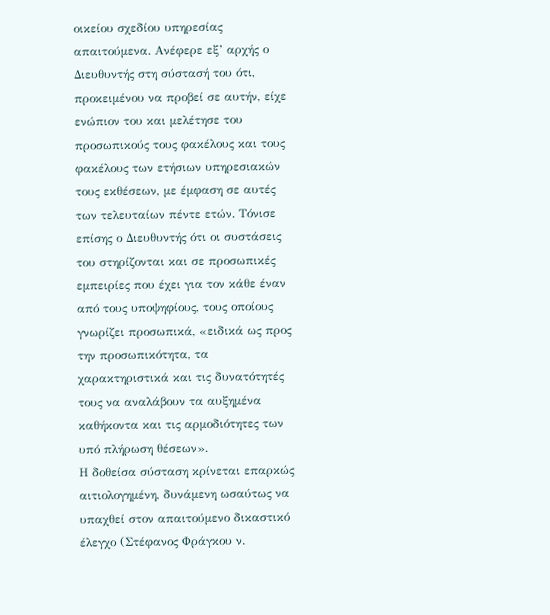οικείου σχεδίου υπηρεσίας απαιτούμενα. Ανέφερε εξ’ αρχής ο Διευθυντής στη σύστασή του ότι, προκειμένου να προβεί σε αυτήν, είχε ενώπιον του και μελέτησε του προσωπικούς τους φακέλους και τους φακέλους των ετήσιων υπηρεσιακών τους εκθέσεων, με έμφαση σε αυτές των τελευταίων πέντε ετών. Τόνισε επίσης ο Διευθυντής ότι οι συστάσεις του στηρίζονται και σε προσωπικές εμπειρίες που έχει για τον κάθε έναν από τους υποψηφίους, τους οποίους γνωρίζει προσωπικά, «ειδικά ως προς την προσωπικότητα, τα χαρακτηριστικά και τις δυνατότητές τους να αναλάβουν τα αυξημένα καθήκοντα και τις αρμοδιότητες των υπό πλήρωση θέσεων».
Η δοθείσα σύσταση κρίνεται επαρκώς αιτιολογημένη, δυνάμενη ωσαύτως να υπαχθεί στον απαιτούμενο δικαστικό έλεγχο (Στέφανος Φράγκου ν.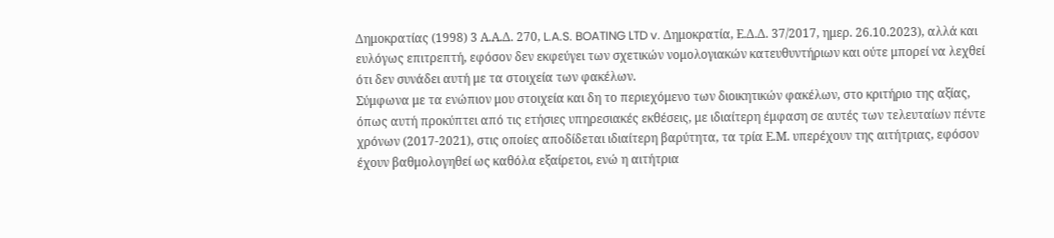Δημοκρατίας (1998) 3 Α.Α.Δ. 270, L.A.S. BOATING LTD v. Δημοκρατία, Ε.Δ.Δ. 37/2017, ημερ. 26.10.2023), αλλά και ευλόγως επιτρεπτή, εφόσον δεν εκφεύγει των σχετικών νομολογιακών κατευθυντήριων και ούτε μπορεί να λεχθεί ότι δεν συνάδει αυτή με τα στοιχεία των φακέλων.
Σύμφωνα με τα ενώπιον μου στοιχεία και δη το περιεχόμενο των διοικητικών φακέλων, στο κριτήριο της αξίας, όπως αυτή προκύπτει από τις ετήσιες υπηρεσιακές εκθέσεις, με ιδιαίτερη έμφαση σε αυτές των τελευταίων πέντε χρόνων (2017-2021), στις οποίες αποδίδεται ιδιαίτερη βαρύτητα, τα τρία Ε.Μ. υπερέχουν της αιτήτριας, εφόσον έχουν βαθμολογηθεί ως καθόλα εξαίρετοι, ενώ η αιτήτρια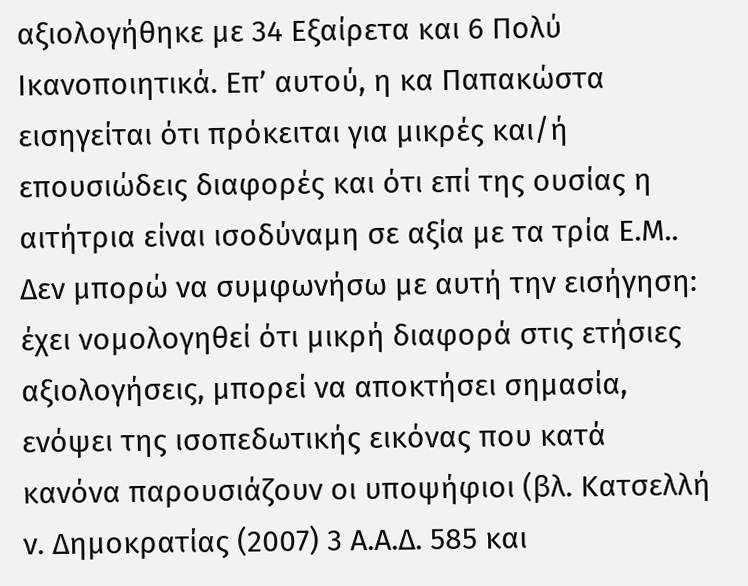αξιολογήθηκε με 34 Εξαίρετα και 6 Πολύ Ικανοποιητικά. Επ’ αυτού, η κα Παπακώστα εισηγείται ότι πρόκειται για μικρές και/ή επουσιώδεις διαφορές και ότι επί της ουσίας η αιτήτρια είναι ισοδύναμη σε αξία με τα τρία Ε.Μ.. Δεν μπορώ να συμφωνήσω με αυτή την εισήγηση: έχει νομολογηθεί ότι μικρή διαφορά στις ετήσιες αξιολογήσεις, μπορεί να αποκτήσει σημασία, ενόψει της ισοπεδωτικής εικόνας που κατά κανόνα παρουσιάζουν οι υποψήφιοι (βλ. Κατσελλή ν. Δημοκρατίας (2007) 3 Α.Α.Δ. 585 και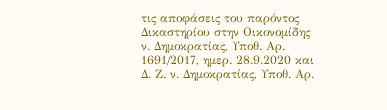τις αποφάσεις του παρόντος Δικαστηρίου στην Οικονομίδης ν. Δημοκρατίας, Υποθ. Αρ. 1691/2017, ημερ. 28.9.2020 και Δ. Ζ. ν. Δημοκρατίας, Υποθ. Αρ.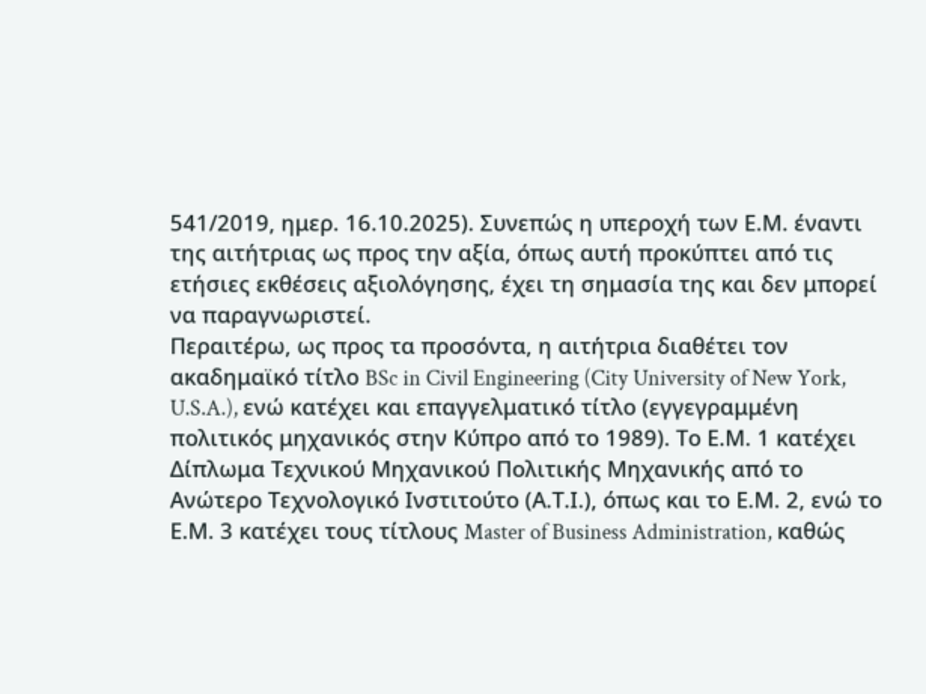541/2019, ημερ. 16.10.2025). Συνεπώς η υπεροχή των Ε.Μ. έναντι της αιτήτριας ως προς την αξία, όπως αυτή προκύπτει από τις ετήσιες εκθέσεις αξιολόγησης, έχει τη σημασία της και δεν μπορεί να παραγνωριστεί.
Περαιτέρω, ως προς τα προσόντα, η αιτήτρια διαθέτει τον ακαδημαϊκό τίτλο BSc in Civil Engineering (City University of New York, U.S.A.), ενώ κατέχει και επαγγελματικό τίτλο (εγγεγραμμένη πολιτικός μηχανικός στην Κύπρο από το 1989). Το Ε.Μ. 1 κατέχει Δίπλωμα Τεχνικού Μηχανικού Πολιτικής Μηχανικής από το Ανώτερο Τεχνολογικό Ινστιτούτο (Α.Τ.Ι.), όπως και το Ε.Μ. 2, ενώ το Ε.Μ. 3 κατέχει τους τίτλους Master of Business Administration, καθώς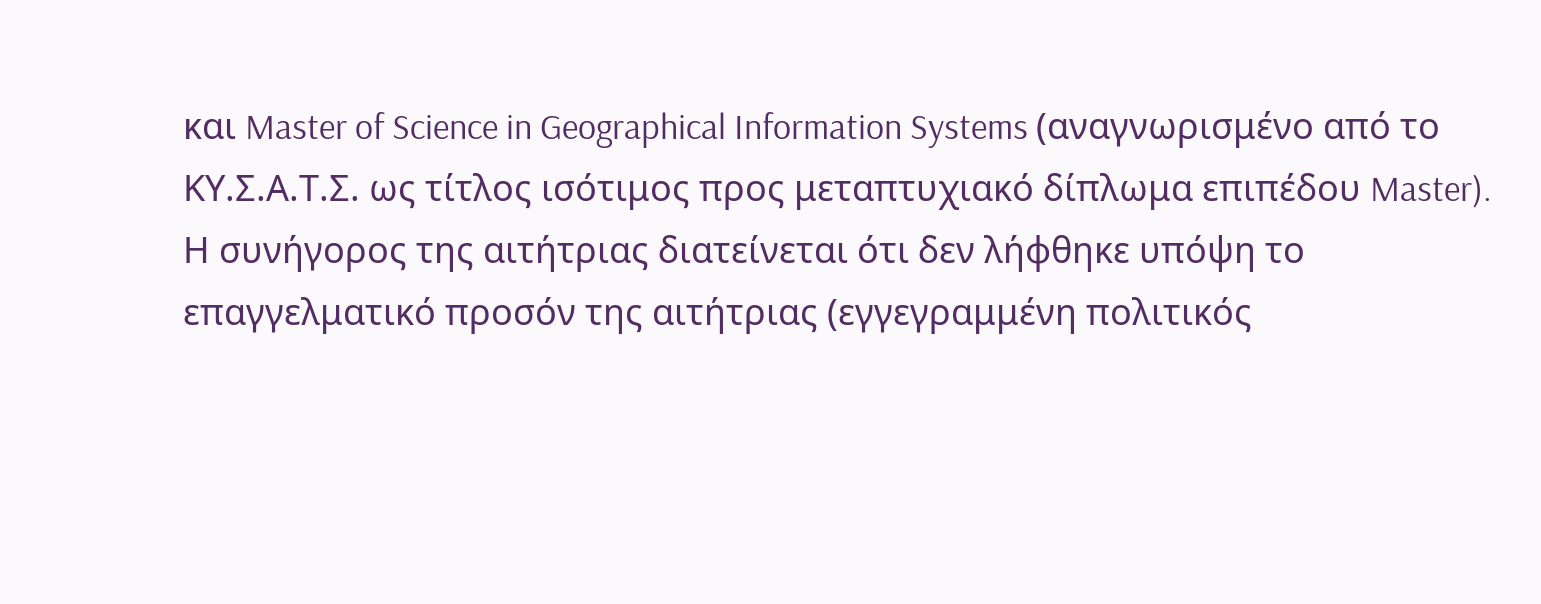και Master of Science in Geographical Information Systems (αναγνωρισμένο από το ΚΥ.Σ.Α.Τ.Σ. ως τίτλος ισότιμος προς μεταπτυχιακό δίπλωμα επιπέδου Master).
Η συνήγορος της αιτήτριας διατείνεται ότι δεν λήφθηκε υπόψη το επαγγελματικό προσόν της αιτήτριας (εγγεγραμμένη πολιτικός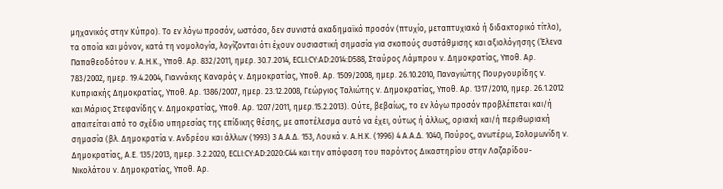μηχανικός στην Κύπρο). Το εν λόγω προσόν, ωστόσο, δεν συνιστά ακαδημαϊκό προσόν (πτυχίο, μεταπτυχιακό ή διδακτορικό τίτλο), τα οποία και μόνον, κατά τη νομολογία, λογίζονται ότι έχουν ουσιαστική σημασία για σκοπούς συστάθμισης και αξιολόγησης (Έλενα Παπαθεοδότου ν. Α.Η.Κ., Υποθ. Αρ. 832/2011, ημερ. 30.7.2014, ECLI:CY:AD:2014:D588, Σταύρος Λάμπρου ν. Δημοκρατίας, Υποθ. Αρ. 783/2002, ημερ. 19.4.2004, Γιαννάκης Καναράς v. Δημοκρατίας, Υποθ. Αρ. 1509/2008, ημερ. 26.10.2010, Παναγιώτης Πουργουρίδης v. Κυπριακής Δημοκρατίας, Υποθ. Αρ. 1386/2007, ημερ. 23.12.2008, Γεώργιος Ταλιώτης v. Δημοκρατίας, Υποθ. Αρ. 1317/2010, ημερ. 26.1.2012 και Μάριος Στεφανίδης v. Δημοκρατίας, Υποθ. Αρ. 1207/2011, ημερ.15.2.2013). Ούτε, βεβαίως, το εν λόγω προσόν προβλέπεται και/ή απαιτείται από το σχέδιο υπηρεσίας της επίδικης θέσης, με αποτέλεσμα αυτό να έχει, ούτως ή άλλως, οριακή και/ή περιθωριακή σημασία (βλ. Δημοκρατία ν. Ανδρέου και άλλων (1993) 3 Α.Α.Δ. 153, Λουκά ν. Α.Η.Κ. (1996) 4 Α.Α.Δ. 1040, Πούρος, ανωτέρω, Σολομωνίδη ν. Δημοκρατίας, Α.Ε. 135/2013, ημερ. 3.2.2020, ECLI:CY:AD:2020:C44 και την απόφαση του παρόντος Δικαστηρίου στην Λαζαρίδου-Νικολάτου ν. Δημοκρατίας, Υποθ. Αρ.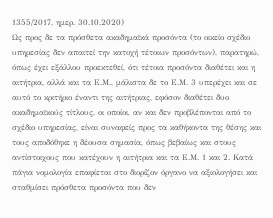1355/2017, ημερ. 30.10.2020)
Ως προς δε τα πρόσθετα ακαδημαϊκά προσόντα (το οικείο σχέδιο υπηρεσίας δεν απαιτεί την κατοχή τέτοιων προσόντων), παρατηρώ, όπως έχει εξάλλου προεκτεθεί, ότι τέτοια προσόντα διαθέτει και η αιτήτρια, αλλά και τα Ε.Μ., μάλιστα δε το Ε.Μ. 3 υπερέχει και σε αυτό το κριτήριο έναντι της αιτήτριας, εφόσον διαθέτει δυο ακαδημαϊκούς τίτλους, οι οποίοι, αν και δεν προβλέπονται από το σχέδιο υπηρεσίας, είναι συναφείς προς τα καθήκοντα της θέσης και τους αποδόθηκε η δέουσα σημασία, όπως βεβαίως και στους αντίστοιχους που κατέχουν η αιτήτρια και τα Ε.Μ. 1 και 2. Κατά πάγια νομολογία επαφίεται στο διορίζον όργανο να αξιολογήσει και σταθμίσει πρόσθετα προσόντα που δεν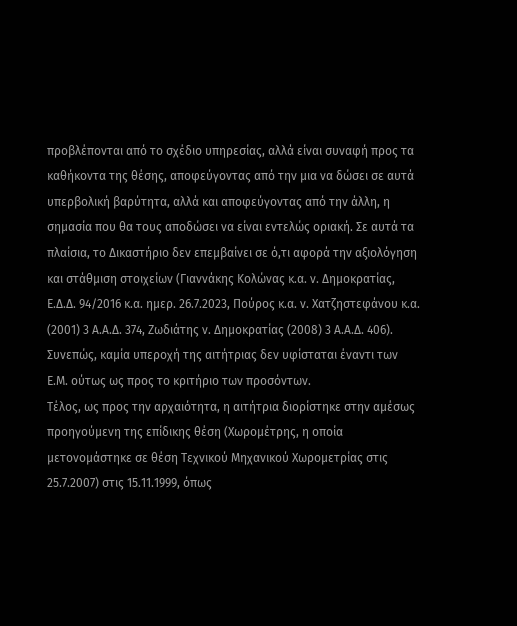προβλέπονται από το σχέδιο υπηρεσίας, αλλά είναι συναφή προς τα καθήκοντα της θέσης, αποφεύγοντας από την μια να δώσει σε αυτά υπερβολική βαρύτητα, αλλά και αποφεύγοντας από την άλλη, η σημασία που θα τους αποδώσει να είναι εντελώς οριακή. Σε αυτά τα πλαίσια, το Δικαστήριο δεν επεμβαίνει σε ό,τι αφορά την αξιολόγηση και στάθμιση στοιχείων (Γιαννάκης Κολώνας κ.α. ν. Δημοκρατίας, Ε.Δ.Δ. 94/2016 κ.α. ημερ. 26.7.2023, Πούρος κ.α. ν. Χατζηστεφάνου κ.α. (2001) 3 Α.Α.Δ. 374, Ζωδιάτης ν. Δημοκρατίας (2008) 3 Α.Α.Δ. 406). Συνεπώς, καμία υπεροχή της αιτήτριας δεν υφίσταται έναντι των Ε.Μ. ούτως ως προς το κριτήριο των προσόντων.
Τέλος, ως προς την αρχαιότητα, η αιτήτρια διορίστηκε στην αμέσως προηγούμενη της επίδικης θέση (Χωρομέτρης, η οποία μετονομάστηκε σε θέση Τεχνικού Μηχανικού Χωρομετρίας στις 25.7.2007) στις 15.11.1999, όπως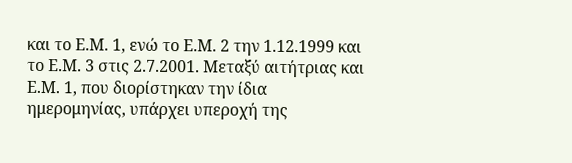και το Ε.Μ. 1, ενώ το Ε.Μ. 2 την 1.12.1999 και το Ε.Μ. 3 στις 2.7.2001. Μεταξύ αιτήτριας και Ε.Μ. 1, που διορίστηκαν την ίδια ημερομηνίας, υπάρχει υπεροχή της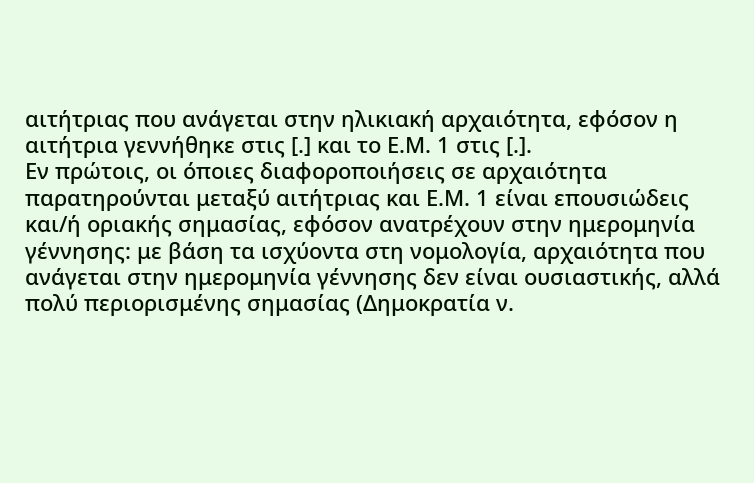αιτήτριας που ανάγεται στην ηλικιακή αρχαιότητα, εφόσον η αιτήτρια γεννήθηκε στις [.] και το Ε.Μ. 1 στις [.].
Εν πρώτοις, οι όποιες διαφοροποιήσεις σε αρχαιότητα παρατηρούνται μεταξύ αιτήτριας και Ε.Μ. 1 είναι επουσιώδεις και/ή οριακής σημασίας, εφόσον ανατρέχουν στην ημερομηνία γέννησης: με βάση τα ισχύοντα στη νομολογία, αρχαιότητα που ανάγεται στην ημερομηνία γέννησης δεν είναι ουσιαστικής, αλλά πολύ περιορισμένης σημασίας (Δημοκρατία ν.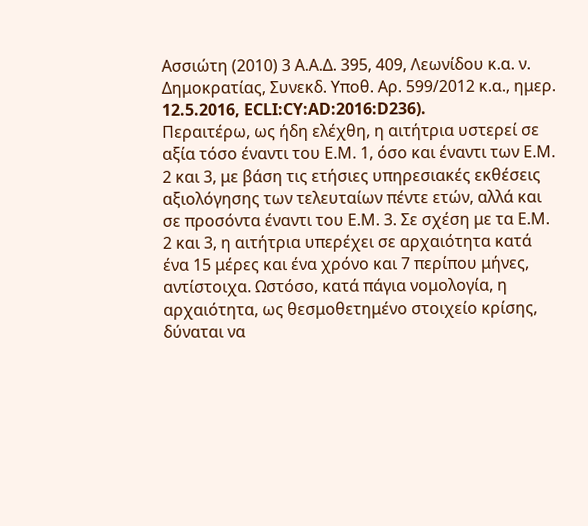Ασσιώτη (2010) 3 Α.Α.Δ. 395, 409, Λεωνίδου κ.α. ν. Δημοκρατίας, Συνεκδ. Υποθ. Αρ. 599/2012 κ.α., ημερ. 12.5.2016, ECLI:CY:AD:2016:D236).
Περαιτέρω, ως ήδη ελέχθη, η αιτήτρια υστερεί σε αξία τόσο έναντι του Ε.Μ. 1, όσο και έναντι των Ε.Μ. 2 και 3, με βάση τις ετήσιες υπηρεσιακές εκθέσεις αξιολόγησης των τελευταίων πέντε ετών, αλλά και σε προσόντα έναντι του Ε.Μ. 3. Σε σχέση με τα Ε.Μ. 2 και 3, η αιτήτρια υπερέχει σε αρχαιότητα κατά ένα 15 μέρες και ένα χρόνο και 7 περίπου μήνες, αντίστοιχα. Ωστόσο, κατά πάγια νομολογία, η αρχαιότητα, ως θεσμοθετημένο στοιχείο κρίσης, δύναται να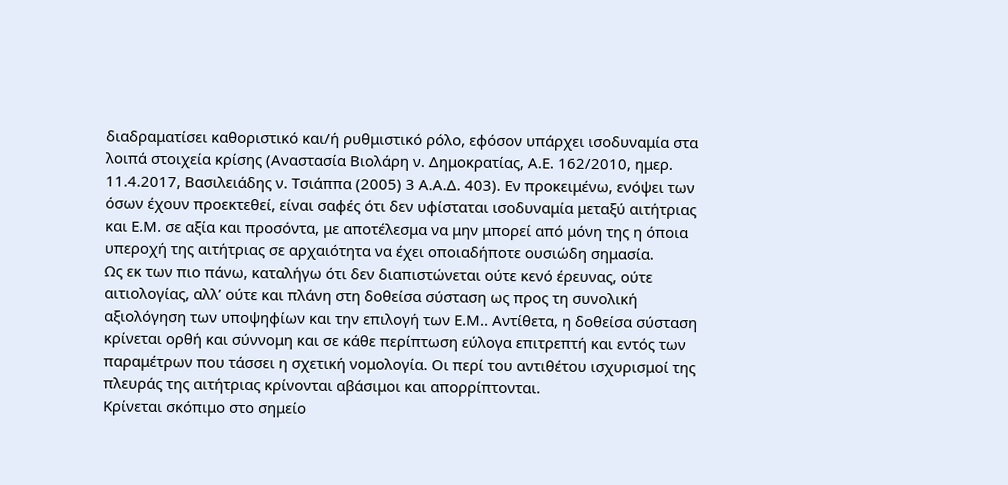διαδραματίσει καθοριστικό και/ή ρυθμιστικό ρόλο, εφόσον υπάρχει ισοδυναμία στα λοιπά στοιχεία κρίσης (Αναστασία Βιολάρη ν. Δημοκρατίας, Α.Ε. 162/2010, ημερ. 11.4.2017, Βασιλειάδης ν. Τσιάππα (2005) 3 Α.Α.Δ. 403). Εν προκειμένω, ενόψει των όσων έχουν προεκτεθεί, είναι σαφές ότι δεν υφίσταται ισοδυναμία μεταξύ αιτήτριας και Ε.Μ. σε αξία και προσόντα, με αποτέλεσμα να μην μπορεί από μόνη της η όποια υπεροχή της αιτήτριας σε αρχαιότητα να έχει οποιαδήποτε ουσιώδη σημασία.
Ως εκ των πιο πάνω, καταλήγω ότι δεν διαπιστώνεται ούτε κενό έρευνας, ούτε αιτιολογίας, αλλ’ ούτε και πλάνη στη δοθείσα σύσταση ως προς τη συνολική αξιολόγηση των υποψηφίων και την επιλογή των Ε.Μ.. Αντίθετα, η δοθείσα σύσταση κρίνεται ορθή και σύννομη και σε κάθε περίπτωση εύλογα επιτρεπτή και εντός των παραμέτρων που τάσσει η σχετική νομολογία. Οι περί του αντιθέτου ισχυρισμοί της πλευράς της αιτήτριας κρίνονται αβάσιμοι και απορρίπτονται.
Κρίνεται σκόπιμο στο σημείο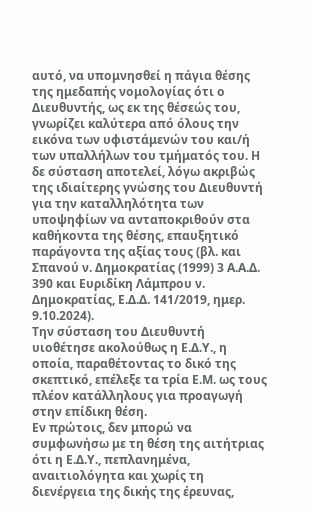αυτό, να υπομνησθεί η πάγια θέσης της ημεδαπής νομολογίας ότι ο Διευθυντής, ως εκ της θέσεώς του, γνωρίζει καλύτερα από όλους την εικόνα των υφιστάμενών του και/ή των υπαλλήλων του τμήματός του. Η δε σύσταση αποτελεί, λόγω ακριβώς της ιδιαίτερης γνώσης του Διευθυντή για την καταλληλότητα των υποψηφίων να ανταποκριθούν στα καθήκοντα της θέσης, επαυξητικό παράγοντα της αξίας τους (βλ. και Σπανού ν. Δημοκρατίας (1999) 3 Α.Α.Δ. 390 και Ευριδίκη Λάμπρου ν. Δημοκρατίας, Ε.Δ.Δ. 141/2019, ημερ. 9.10.2024).
Την σύσταση του Διευθυντή υιοθέτησε ακολούθως η Ε.Δ.Υ., η οποία, παραθέτοντας το δικό της σκεπτικό, επέλεξε τα τρία Ε.Μ. ως τους πλέον κατάλληλους για προαγωγή στην επίδικη θέση.
Εν πρώτοις, δεν μπορώ να συμφωνήσω με τη θέση της αιτήτριας ότι η Ε.Δ.Υ., πεπλανημένα, αναιτιολόγητα και χωρίς τη διενέργεια της δικής της έρευνας,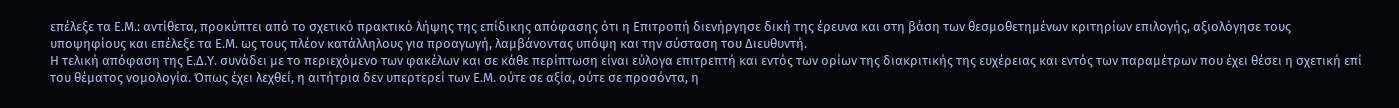επέλεξε τα Ε.Μ.: αντίθετα, προκύπτει από το σχετικό πρακτικό λήψης της επίδικης απόφασης ότι η Επιτροπή διενήργησε δική της έρευνα και στη βάση των θεσμοθετημένων κριτηρίων επιλογής, αξιολόγησε τους υποψηφίους και επέλεξε τα Ε.Μ. ως τους πλέον κατάλληλους για προαγωγή, λαμβάνοντας υπόψη και την σύσταση του Διευθυντή.
Η τελική απόφαση της Ε.Δ.Υ. συνάδει με το περιεχόμενο των φακέλων και σε κάθε περίπτωση είναι εύλογα επιτρεπτή και εντός των ορίων της διακριτικής της ευχέρειας και εντός των παραμέτρων που έχει θέσει η σχετική επί του θέματος νομολογία. Όπως έχει λεχθεί, η αιτήτρια δεν υπερτερεί των Ε.Μ. ούτε σε αξία, ούτε σε προσόντα, η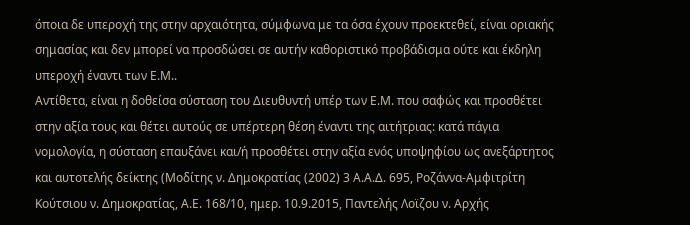όποια δε υπεροχή της στην αρχαιότητα, σύμφωνα με τα όσα έχουν προεκτεθεί, είναι οριακής σημασίας και δεν μπορεί να προσδώσει σε αυτήν καθοριστικό προβάδισμα ούτε και έκδηλη υπεροχή έναντι των Ε.Μ..
Αντίθετα, είναι η δοθείσα σύσταση του Διευθυντή υπέρ των Ε.Μ. που σαφώς και προσθέτει στην αξία τους και θέτει αυτούς σε υπέρτερη θέση έναντι της αιτήτριας: κατά πάγια νομολογία, η σύσταση επαυξάνει και/ή προσθέτει στην αξία ενός υποψηφίου ως ανεξάρτητος και αυτοτελής δείκτης (Μοδίτης ν. Δημοκρατίας (2002) 3 Α.Α.Δ. 695, Ροζάννα-Αμφιτρίτη Κούτσιου ν. Δημοκρατίας, Α.Ε. 168/10, ημερ. 10.9.2015, Παντελής Λοϊζου ν. Αρχής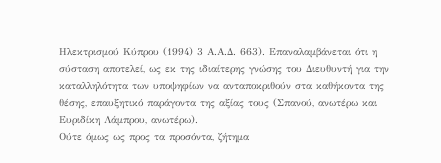Ηλεκτρισμού Κύπρου (1994) 3 Α.Α.Δ. 663). Επαναλαμβάνεται ότι η σύσταση αποτελεί, ως εκ της ιδιαίτερης γνώσης του Διευθυντή για την καταλληλότητα των υποψηφίων να ανταποκριθούν στα καθήκοντα της θέσης, επαυξητικό παράγοντα της αξίας τους (Σπανού, ανωτέρω και Ευριδίκη Λάμπρου, ανωτέρω).
Ούτε όμως ως προς τα προσόντα, ζήτημα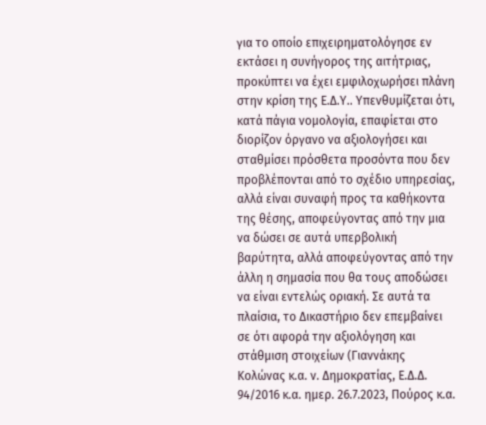για το οποίο επιχειρηματολόγησε εν εκτάσει η συνήγορος της αιτήτριας, προκύπτει να έχει εμφιλοχωρήσει πλάνη στην κρίση της Ε.Δ.Υ.. Υπενθυμίζεται ότι, κατά πάγια νομολογία, επαφίεται στο διορίζον όργανο να αξιολογήσει και σταθμίσει πρόσθετα προσόντα που δεν προβλέπονται από το σχέδιο υπηρεσίας, αλλά είναι συναφή προς τα καθήκοντα της θέσης, αποφεύγοντας από την μια να δώσει σε αυτά υπερβολική βαρύτητα, αλλά αποφεύγοντας από την άλλη η σημασία που θα τους αποδώσει να είναι εντελώς οριακή. Σε αυτά τα πλαίσια, το Δικαστήριο δεν επεμβαίνει σε ότι αφορά την αξιολόγηση και στάθμιση στοιχείων (Γιαννάκης Κολώνας κ.α. ν. Δημοκρατίας, Ε.Δ.Δ. 94/2016 κ.α. ημερ. 26.7.2023, Πούρος κ.α.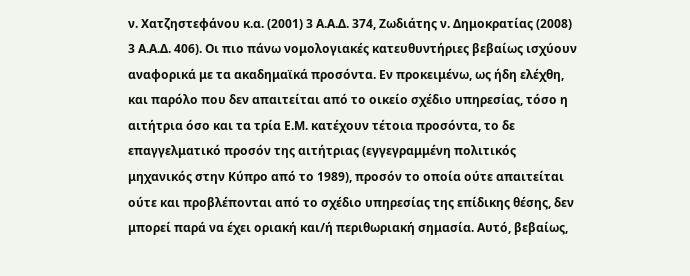ν. Χατζηστεφάνου κ.α. (2001) 3 Α.Α.Δ. 374, Ζωδιάτης ν. Δημοκρατίας (2008) 3 Α.Α.Δ. 406). Οι πιο πάνω νομολογιακές κατευθυντήριες βεβαίως ισχύουν αναφορικά με τα ακαδημαϊκά προσόντα. Εν προκειμένω, ως ήδη ελέχθη, και παρόλο που δεν απαιτείται από το οικείο σχέδιο υπηρεσίας, τόσο η αιτήτρια όσο και τα τρία Ε.Μ. κατέχουν τέτοια προσόντα, το δε επαγγελματικό προσόν της αιτήτριας (εγγεγραμμένη πολιτικός μηχανικός στην Κύπρο από το 1989), προσόν το οποία ούτε απαιτείται ούτε και προβλέπονται από το σχέδιο υπηρεσίας της επίδικης θέσης, δεν μπορεί παρά να έχει οριακή και/ή περιθωριακή σημασία. Αυτό, βεβαίως,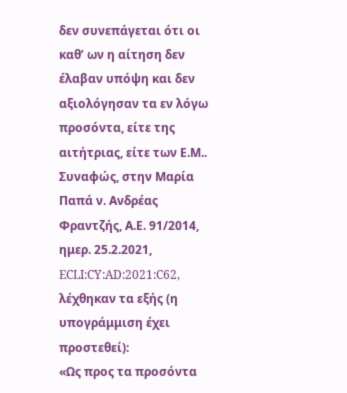δεν συνεπάγεται ότι οι καθ’ ων η αίτηση δεν έλαβαν υπόψη και δεν αξιολόγησαν τα εν λόγω προσόντα, είτε της αιτήτριας, είτε των Ε.Μ.. Συναφώς, στην Μαρία Παπά ν. Ανδρέας Φραντζής, Α.Ε. 91/2014, ημερ. 25.2.2021, ECLI:CY:AD:2021:C62, λέχθηκαν τα εξής (η υπογράμμιση έχει προστεθεί):
«Ως προς τα προσόντα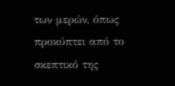των μερών, όπως προκύπτει από το σκεπτικό της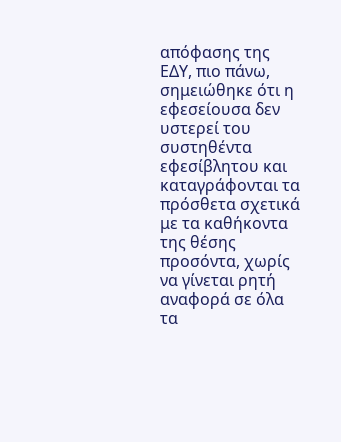απόφασης της ΕΔΥ, πιο πάνω, σημειώθηκε ότι η εφεσείουσα δεν υστερεί του συστηθέντα εφεσίβλητου και καταγράφονται τα πρόσθετα σχετικά με τα καθήκοντα της θέσης προσόντα, χωρίς να γίνεται ρητή αναφορά σε όλα τα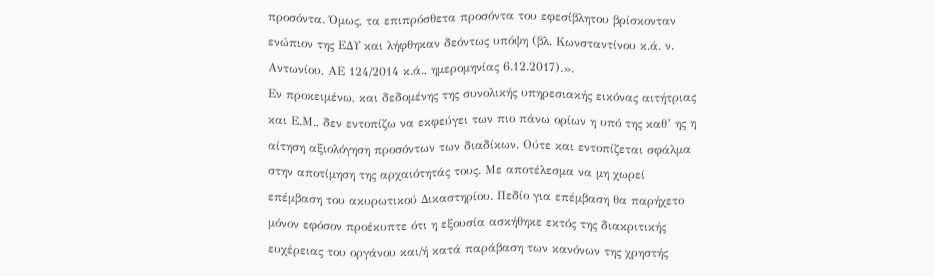προσόντα. Όμως, τα επιπρόσθετα προσόντα του εφεσίβλητου βρίσκονταν ενώπιον της ΕΔΥ και λήφθηκαν δεόντως υπόψη (βλ. Κωνσταντίνου κ.ά. ν. Αντωνίου, ΑΕ 124/2014 κ.ά., ημερομηνίας 6.12.2017).».
Εν προκειμένω, και δεδομένης της συνολικής υπηρεσιακής εικόνας αιτήτριας και Ε.Μ., δεν εντοπίζω να εκφεύγει των πιο πάνω ορίων η υπό της καθ’ ης η αίτηση αξιολόγηση προσόντων των διαδίκων. Ούτε και εντοπίζεται σφάλμα στην αποτίμηση της αρχαιότητάς τους. Με αποτέλεσμα να μη χωρεί επέμβαση του ακυρωτικού Δικαστηρίου. Πεδίο για επέμβαση θα παρήχετο μόνον εφόσον προέκυπτε ότι η εξουσία ασκήθηκε εκτός της διακριτικής ευχέρειας του οργάνου και/ή κατά παράβαση των κανόνων της χρηστής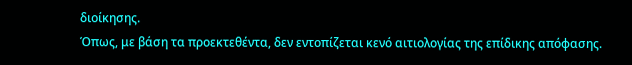διοίκησης.
Όπως, με βάση τα προεκτεθέντα, δεν εντοπίζεται κενό αιτιολογίας της επίδικης απόφασης.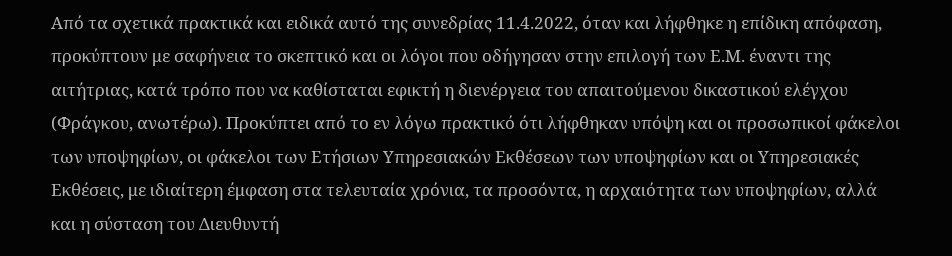Από τα σχετικά πρακτικά και ειδικά αυτό της συνεδρίας 11.4.2022, όταν και λήφθηκε η επίδικη απόφαση, προκύπτουν με σαφήνεια το σκεπτικό και οι λόγοι που οδήγησαν στην επιλογή των Ε.Μ. έναντι της αιτήτριας, κατά τρόπο που να καθίσταται εφικτή η διενέργεια του απαιτούμενου δικαστικού ελέγχου (Φράγκου, ανωτέρω). Προκύπτει από το εν λόγω πρακτικό ότι λήφθηκαν υπόψη και οι προσωπικοί φάκελοι των υποψηφίων, οι φάκελοι των Ετήσιων Υπηρεσιακών Εκθέσεων των υποψηφίων και οι Υπηρεσιακές Εκθέσεις, με ιδιαίτερη έμφαση στα τελευταία χρόνια, τα προσόντα, η αρχαιότητα των υποψηφίων, αλλά και η σύσταση του Διευθυντή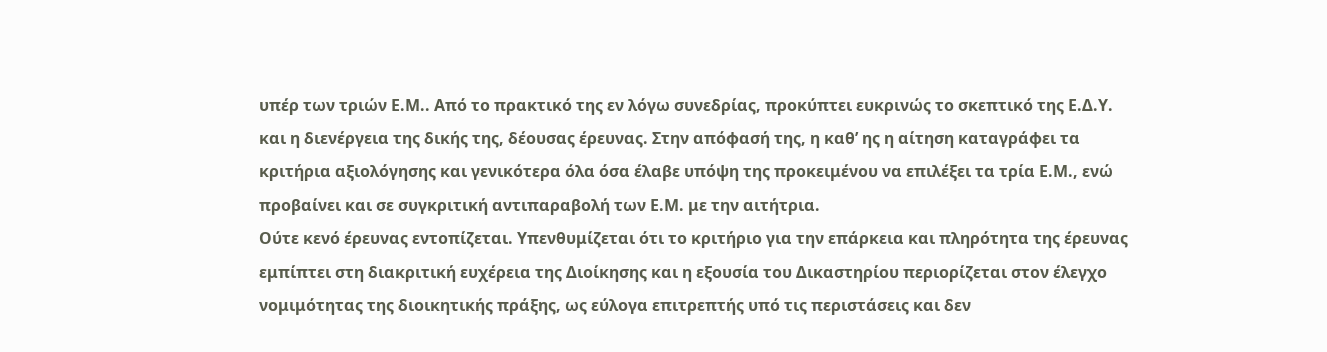υπέρ των τριών Ε.Μ.. Από το πρακτικό της εν λόγω συνεδρίας, προκύπτει ευκρινώς το σκεπτικό της Ε.Δ.Υ. και η διενέργεια της δικής της, δέουσας έρευνας. Στην απόφασή της, η καθ’ ης η αίτηση καταγράφει τα κριτήρια αξιολόγησης και γενικότερα όλα όσα έλαβε υπόψη της προκειμένου να επιλέξει τα τρία Ε.Μ., ενώ προβαίνει και σε συγκριτική αντιπαραβολή των Ε.Μ. με την αιτήτρια.
Ούτε κενό έρευνας εντοπίζεται. Υπενθυμίζεται ότι το κριτήριο για την επάρκεια και πληρότητα της έρευνας εμπίπτει στη διακριτική ευχέρεια της Διοίκησης και η εξουσία του Δικαστηρίου περιορίζεται στον έλεγχο νομιμότητας της διοικητικής πράξης, ως εύλογα επιτρεπτής υπό τις περιστάσεις και δεν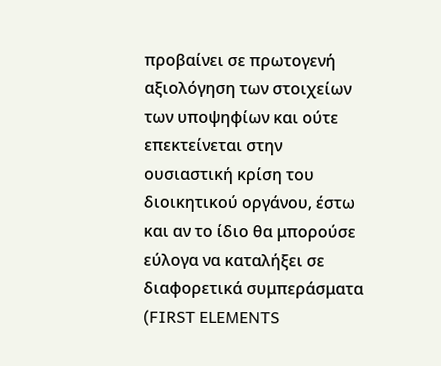προβαίνει σε πρωτογενή αξιολόγηση των στοιχείων των υποψηφίων και ούτε επεκτείνεται στην ουσιαστική κρίση του διοικητικού οργάνου, έστω και αν το ίδιο θα μπορούσε εύλογα να καταλήξει σε διαφορετικά συμπεράσματα (FIRST ELEMENTS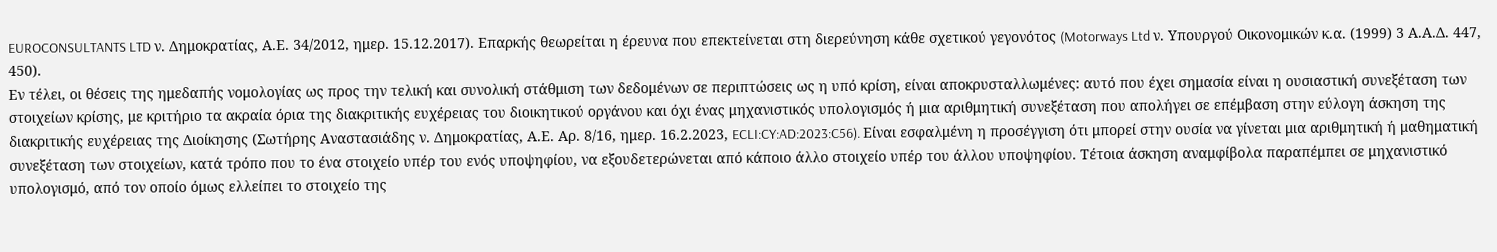EUROCONSULTANTS LTD ν. Δημοκρατίας, Α.Ε. 34/2012, ημερ. 15.12.2017). Επαρκής θεωρείται η έρευνα που επεκτείνεται στη διερεύνηση κάθε σχετικού γεγονότος (Motorways Ltd ν. Υπουργού Οικονομικών κ.α. (1999) 3 Α.Α.Δ. 447, 450).
Εν τέλει, οι θέσεις της ημεδαπής νομολογίας ως προς την τελική και συνολική στάθμιση των δεδομένων σε περιπτώσεις ως η υπό κρίση, είναι αποκρυσταλλωμένες: αυτό που έχει σημασία είναι η ουσιαστική συνεξέταση των στοιχείων κρίσης, με κριτήριο τα ακραία όρια της διακριτικής ευχέρειας του διοικητικού οργάνου και όχι ένας μηχανιστικός υπολογισμός ή μια αριθμητική συνεξέταση που απολήγει σε επέμβαση στην εύλογη άσκηση της διακριτικής ευχέρειας της Διοίκησης (Σωτήρης Αναστασιάδης ν. Δημοκρατίας, Α.Ε. Αρ. 8/16, ημερ. 16.2.2023, ECLI:CY:AD:2023:C56). Είναι εσφαλμένη η προσέγγιση ότι μπορεί στην ουσία να γίνεται μια αριθμητική ή μαθηματική συνεξέταση των στοιχείων, κατά τρόπο που το ένα στοιχείο υπέρ του ενός υποψηφίου, να εξουδετερώνεται από κάποιο άλλο στοιχείο υπέρ του άλλου υποψηφίου. Τέτοια άσκηση αναμφίβολα παραπέμπει σε μηχανιστικό υπολογισμό, από τον οποίο όμως ελλείπει το στοιχείο της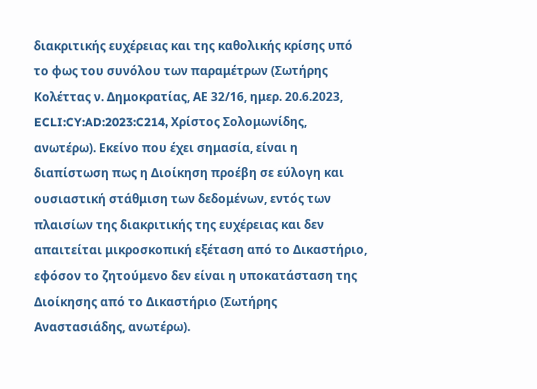διακριτικής ευχέρειας και της καθολικής κρίσης υπό το φως του συνόλου των παραμέτρων (Σωτήρης Κολέττας ν. Δημοκρατίας, ΑΕ 32/16, ημερ. 20.6.2023, ECLI:CY:AD:2023:C214, Χρίστος Σολομωνίδης, ανωτέρω). Εκείνο που έχει σημασία, είναι η διαπίστωση πως η Διοίκηση προέβη σε εύλογη και ουσιαστική στάθμιση των δεδομένων, εντός των πλαισίων της διακριτικής της ευχέρειας και δεν απαιτείται μικροσκοπική εξέταση από το Δικαστήριο, εφόσον το ζητούμενο δεν είναι η υποκατάσταση της Διοίκησης από το Δικαστήριο (Σωτήρης Αναστασιάδης, ανωτέρω).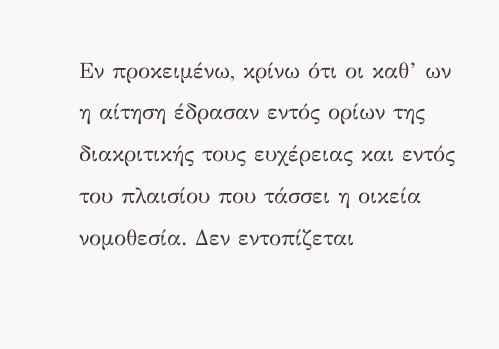Εν προκειμένω, κρίνω ότι οι καθ’ ων η αίτηση έδρασαν εντός ορίων της διακριτικής τους ευχέρειας και εντός του πλαισίου που τάσσει η οικεία νομοθεσία. Δεν εντοπίζεται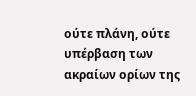ούτε πλάνη, ούτε υπέρβαση των ακραίων ορίων της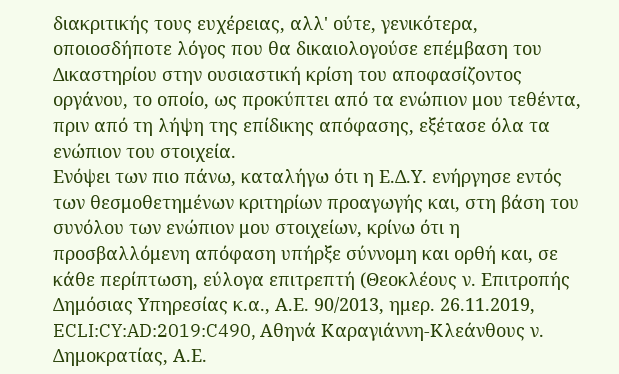διακριτικής τους ευχέρειας, αλλ' ούτε, γενικότερα, οποιοσδήποτε λόγος που θα δικαιολογούσε επέμβαση του Δικαστηρίου στην ουσιαστική κρίση του αποφασίζοντος οργάνου, το οποίο, ως προκύπτει από τα ενώπιον μου τεθέντα, πριν από τη λήψη της επίδικης απόφασης, εξέτασε όλα τα ενώπιον του στοιχεία.
Ενόψει των πιο πάνω, καταλήγω ότι η Ε.Δ.Υ. ενήργησε εντός των θεσμοθετημένων κριτηρίων προαγωγής και, στη βάση του συνόλου των ενώπιον μου στοιχείων, κρίνω ότι η προσβαλλόμενη απόφαση υπήρξε σύννομη και ορθή και, σε κάθε περίπτωση, εύλογα επιτρεπτή (Θεοκλέους ν. Επιτροπής Δημόσιας Υπηρεσίας κ.α., Α.Ε. 90/2013, ημερ. 26.11.2019, ECLI:CY:AD:2019:C490, Αθηνά Καραγιάννη-Κλεάνθους ν. Δημοκρατίας, Α.Ε.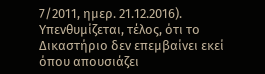7/2011, ημερ. 21.12.2016).
Υπενθυμίζεται, τέλος, ότι το Δικαστήριο δεν επεμβαίνει εκεί όπου απουσιάζει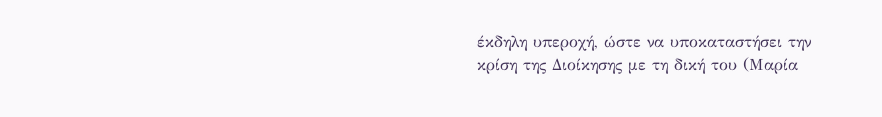έκδηλη υπεροχή, ώστε να υποκαταστήσει την κρίση της Διοίκησης με τη δική του (Μαρία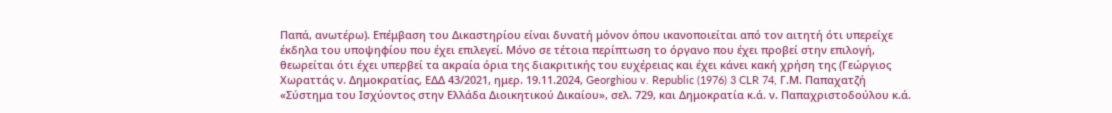Παπά, ανωτέρω). Επέμβαση του Δικαστηρίου είναι δυνατή μόνον όπου ικανοποιείται από τον αιτητή ότι υπερείχε έκδηλα του υποψηφίου που έχει επιλεγεί. Μόνο σε τέτοια περίπτωση το όργανο που έχει προβεί στην επιλογή, θεωρείται ότι έχει υπερβεί τα ακραία όρια της διακριτικής του ευχέρειας και έχει κάνει κακή χρήση της (Γεώργιος Χωραττάς ν. Δημοκρατίας, ΕΔΔ 43/2021, ημερ. 19.11.2024, Georghiou v. Republic (1976) 3 CLR 74, Γ.Μ. Παπαχατζή «Σύστημα του Ισχύοντος στην Ελλάδα Διοικητικού Δικαίου», σελ. 729, και Δημοκρατία κ.ά. ν. Παπαχριστοδούλου κ.ά.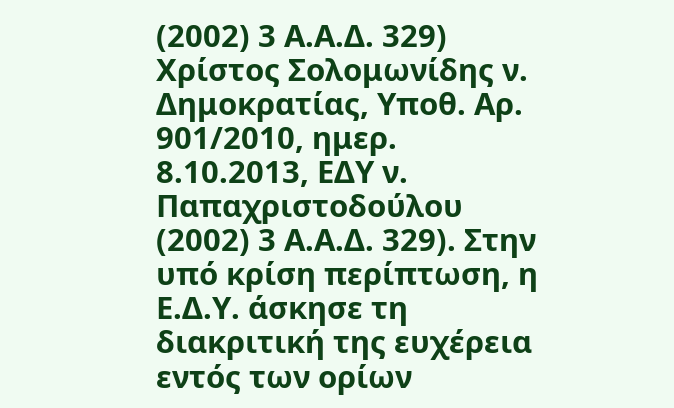(2002) 3 Α.Α.Δ. 329) Χρίστος Σολομωνίδης ν. Δημοκρατίας, Υποθ. Αρ. 901/2010, ημερ. 8.10.2013, ΕΔΥ ν. Παπαχριστοδούλου (2002) 3 Α.Α.Δ. 329). Στην υπό κρίση περίπτωση, η Ε.Δ.Υ. άσκησε τη διακριτική της ευχέρεια εντός των ορίων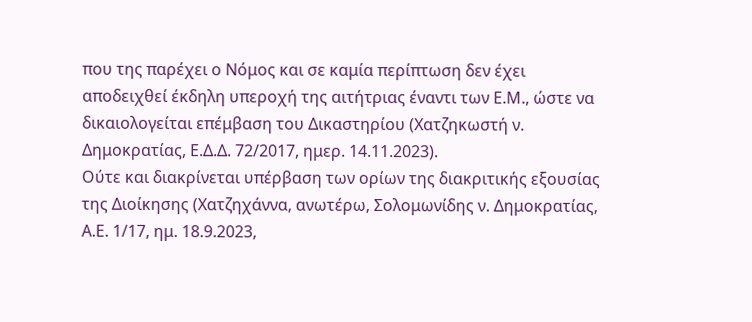που της παρέχει ο Νόμος και σε καμία περίπτωση δεν έχει αποδειχθεί έκδηλη υπεροχή της αιτήτριας έναντι των Ε.Μ., ώστε να δικαιολογείται επέμβαση του Δικαστηρίου (Χατζηκωστή ν. Δημοκρατίας, Ε.Δ.Δ. 72/2017, ημερ. 14.11.2023).
Ούτε και διακρίνεται υπέρβαση των ορίων της διακριτικής εξουσίας της Διοίκησης (Χατζηχάννα, ανωτέρω, Σολομωνίδης ν. Δημοκρατίας, Α.Ε. 1/17, ημ. 18.9.2023,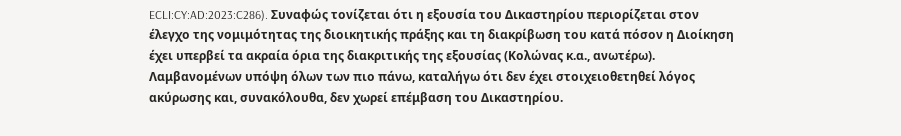ECLI:CY:AD:2023:C286). Συναφώς τονίζεται ότι η εξουσία του Δικαστηρίου περιορίζεται στον έλεγχο της νομιμότητας της διοικητικής πράξης και τη διακρίβωση του κατά πόσον η Διοίκηση έχει υπερβεί τα ακραία όρια της διακριτικής της εξουσίας (Κολώνας κ.α., ανωτέρω).
Λαμβανομένων υπόψη όλων των πιο πάνω, καταλήγω ότι δεν έχει στοιχειοθετηθεί λόγος ακύρωσης και, συνακόλουθα, δεν χωρεί επέμβαση του Δικαστηρίου.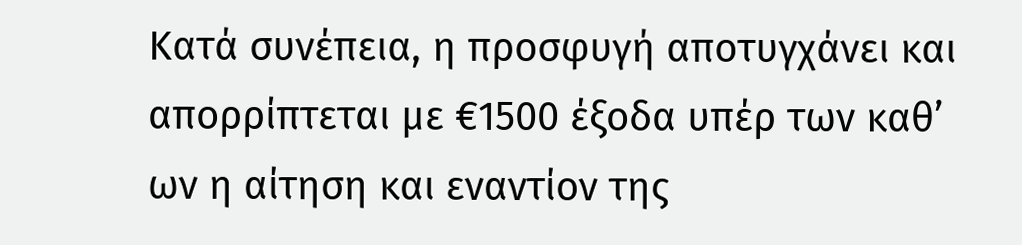Κατά συνέπεια, η προσφυγή αποτυγχάνει και απορρίπτεται με €1500 έξοδα υπέρ των καθ’ ων η αίτηση και εναντίον της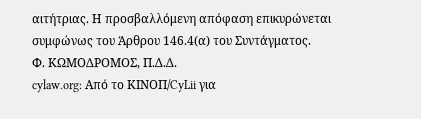αιτήτριας. Η προσβαλλόμενη απόφαση επικυρώνεται συμφώνως του Άρθρου 146.4(α) του Συντάγματος.
Φ. ΚΩΜΟΔΡΟΜΟΣ, Π.Δ.Δ.
cylaw.org: Από το ΚΙΝOΠ/CyLii για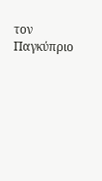τον Παγκύπριο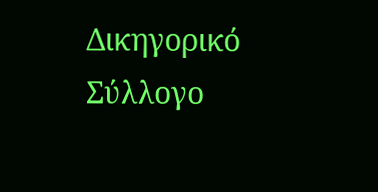Δικηγορικό Σύλλογο